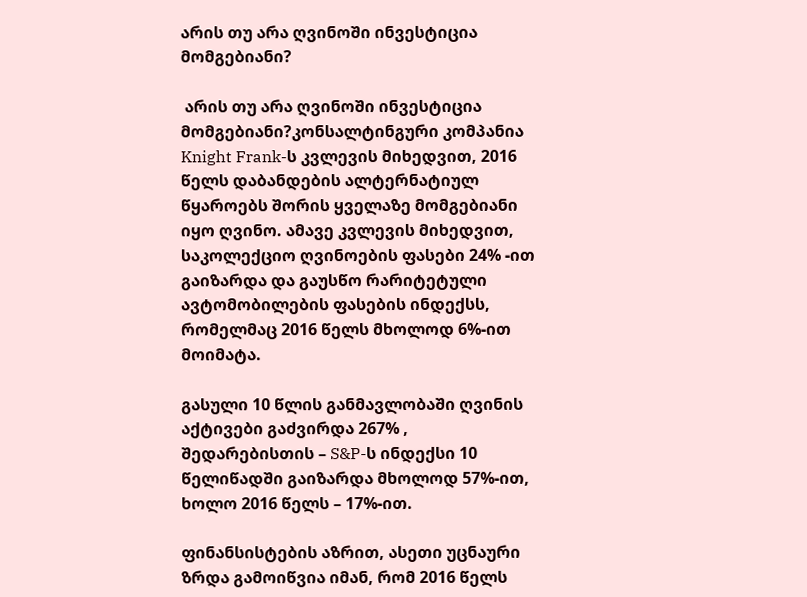არის თუ არა ღვინოში ინვესტიცია მომგებიანი?

 არის თუ არა ღვინოში ინვესტიცია მომგებიანი?კონსალტინგური კომპანია Knight Frank-ს კვლევის მიხედვით, 2016 წელს დაბანდების ალტერნატიულ წყაროებს შორის ყველაზე მომგებიანი იყო ღვინო. ამავე კვლევის მიხედვით, საკოლექციო ღვინოების ფასები 24% -ით გაიზარდა და გაუსწო რარიტეტული ავტომობილების ფასების ინდექსს, რომელმაც 2016 წელს მხოლოდ 6%-ით მოიმატა.

გასული 10 წლის განმავლობაში ღვინის აქტივები გაძვირდა 267% , შედარებისთის – S&P-ს ინდექსი 10 წელიწადში გაიზარდა მხოლოდ 57%-ით, ხოლო 2016 წელს – 17%-ით.

ფინანსისტების აზრით, ასეთი უცნაური ზრდა გამოიწვია იმან, რომ 2016 წელს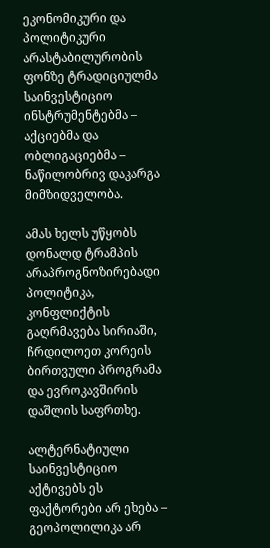ეკონომიკური და პოლიტიკური არასტაბილურობის ფონზე ტრადიციულმა საინვესტიციო ინსტრუმენტებმა – აქციებმა და ობლიგაციებმა – ნაწილობრივ დაკარგა მიმზიდველობა.

ამას ხელს უწყობს დონალდ ტრამპის არაპროგნოზირებადი პოლიტიკა, კონფლიქტის გაღრმავება სირიაში, ჩრდილოეთ კორეის ბირთვული პროგრამა და ევროკავშირის დაშლის საფრთხე.

ალტერნატიული საინვესტიციო აქტივებს ეს ფაქტორები არ ეხება – გეოპოლილიკა არ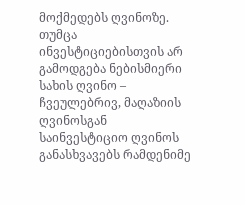მოქმედებს ღვინოზე. თუმცა ინვესტიციებისთვის არ გამოდგება ნებისმიერი სახის ღვინო – ჩვეულებრივ, მაღაზიის ღვინოსგან საინვესტიციო ღვინოს განასხვავებს რამდენიმე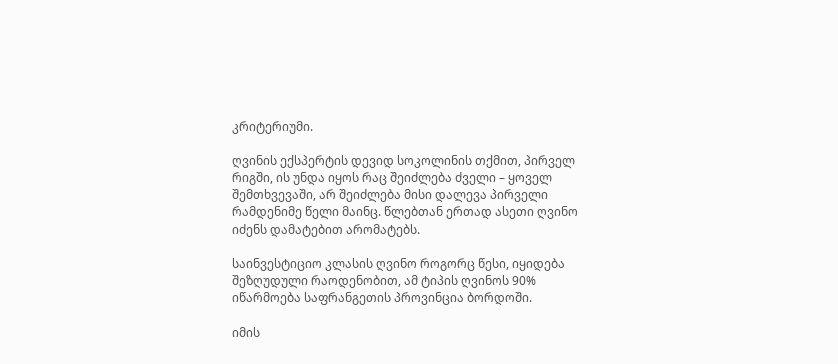კრიტერიუმი.

ღვინის ექსპერტის დევიდ სოკოლინის თქმით, პირველ რიგში, ის უნდა იყოს რაც შეიძლება ძველი – ყოველ შემთხვევაში, არ შეიძლება მისი დალევა პირველი რამდენიმე წელი მაინც. წლებთან ერთად ასეთი ღვინო იძენს დამატებით არომატებს.

საინვესტიციო კლასის ღვინო როგორც წესი, იყიდება შეზღუდული რაოდენობით, ამ ტიპის ღვინოს 90% იწარმოება საფრანგეთის პროვინცია ბორდოში.

იმის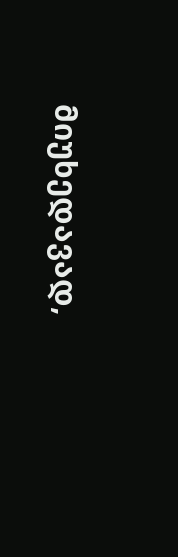მიუხედავად,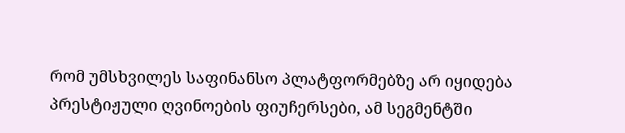რომ უმსხვილეს საფინანსო პლატფორმებზე არ იყიდება პრესტიჟული ღვინოების ფიუჩერსები, ამ სეგმენტში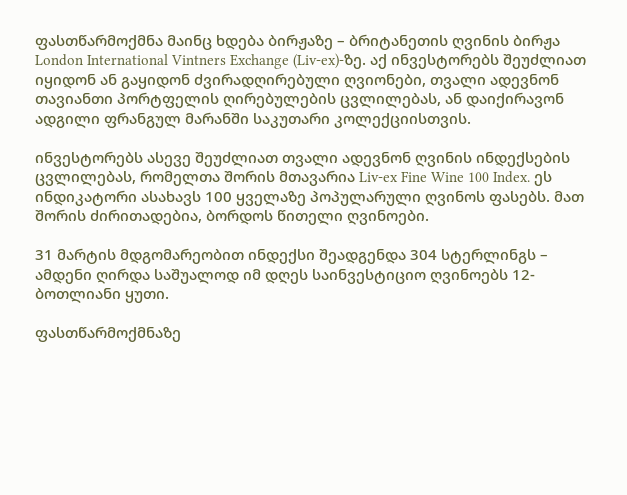ფასთწარმოქმნა მაინც ხდება ბირჟაზე – ბრიტანეთის ღვინის ბირჟა London International Vintners Exchange (Liv-ex)-ზე. აქ ინვესტორებს შეუძლიათ იყიდონ ან გაყიდონ ძვირადღირებული ღვიონები, თვალი ადევნონ თავიანთი პორტფელის ღირებულების ცვლილებას, ან დაიქირავონ ადგილი ფრანგულ მარანში საკუთარი კოლექციისთვის.

ინვესტორებს ასევე შეუძლიათ თვალი ადევნონ ღვინის ინდექსების ცვლილებას, რომელთა შორის მთავარია Liv-ex Fine Wine 100 Index. ეს ინდიკატორი ასახავს 100 ყველაზე პოპულარული ღვინოს ფასებს. მათ შორის ძირითადებია, ბორდოს წითელი ღვინოები.

31 მარტის მდგომარეობით ინდექსი შეადგენდა 304 სტერლინგს – ამდენი ღირდა საშუალოდ იმ დღეს საინვესტიციო ღვინოებს 12-ბოთლიანი ყუთი.

ფასთწარმოქმნაზე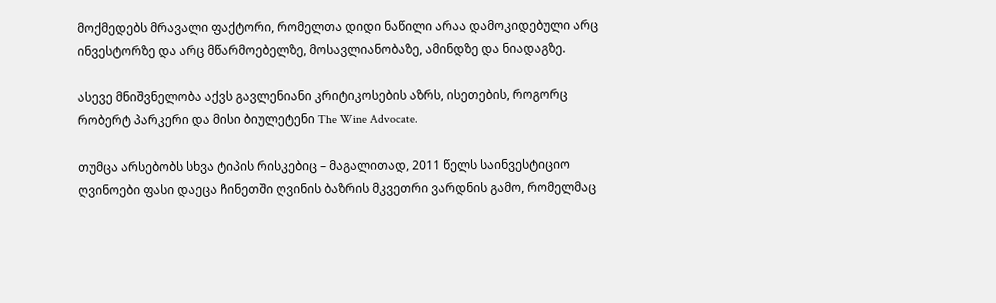მოქმედებს მრავალი ფაქტორი, რომელთა დიდი ნაწილი არაა დამოკიდებული არც ინვესტორზე და არც მწარმოებელზე, მოსავლიანობაზე, ამინდზე და ნიადაგზე.

ასევე მნიშვნელობა აქვს გავლენიანი კრიტიკოსების აზრს, ისეთების, როგორც რობერტ პარკერი და მისი ბიულეტენი The Wine Advocate.

თუმცა არსებობს სხვა ტიპის რისკებიც – მაგალითად, 2011 წელს საინვესტიციო ღვინოები ფასი დაეცა ჩინეთში ღვინის ბაზრის მკვეთრი ვარდნის გამო, რომელმაც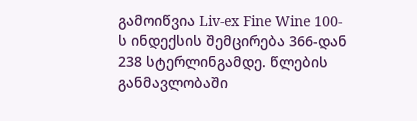გამოიწვია Liv-ex Fine Wine 100-ს ინდექსის შემცირება 366-დან 238 სტერლინგამდე. წლების განმავლობაში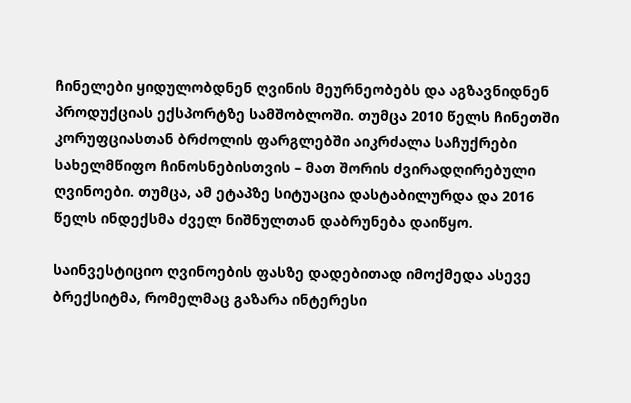ჩინელები ყიდულობდნენ ღვინის მეურნეობებს და აგზავნიდნენ პროდუქციას ექსპორტზე სამშობლოში. თუმცა 2010 წელს ჩინეთში კორუფციასთან ბრძოლის ფარგლებში აიკრძალა საჩუქრები სახელმწიფო ჩინოსნებისთვის – მათ შორის ძვირადღირებული ღვინოები. თუმცა, ამ ეტაპზე სიტუაცია დასტაბილურდა და 2016 წელს ინდექსმა ძველ ნიშნულთან დაბრუნება დაიწყო.

საინვესტიციო ღვინოების ფასზე დადებითად იმოქმედა ასევე ბრექსიტმა, რომელმაც გაზარა ინტერესი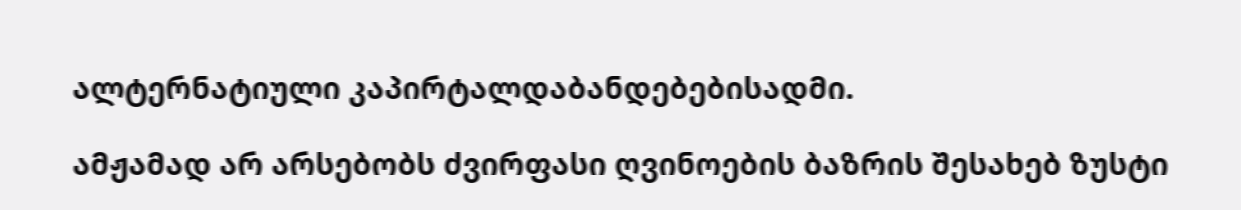ალტერნატიული კაპირტალდაბანდებებისადმი.

ამჟამად არ არსებობს ძვირფასი ღვინოების ბაზრის შესახებ ზუსტი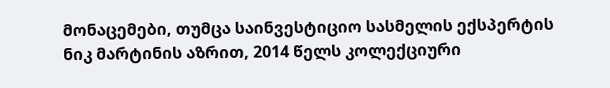მონაცემები, თუმცა საინვესტიციო სასმელის ექსპერტის ნიკ მარტინის აზრით, 2014 წელს კოლექციური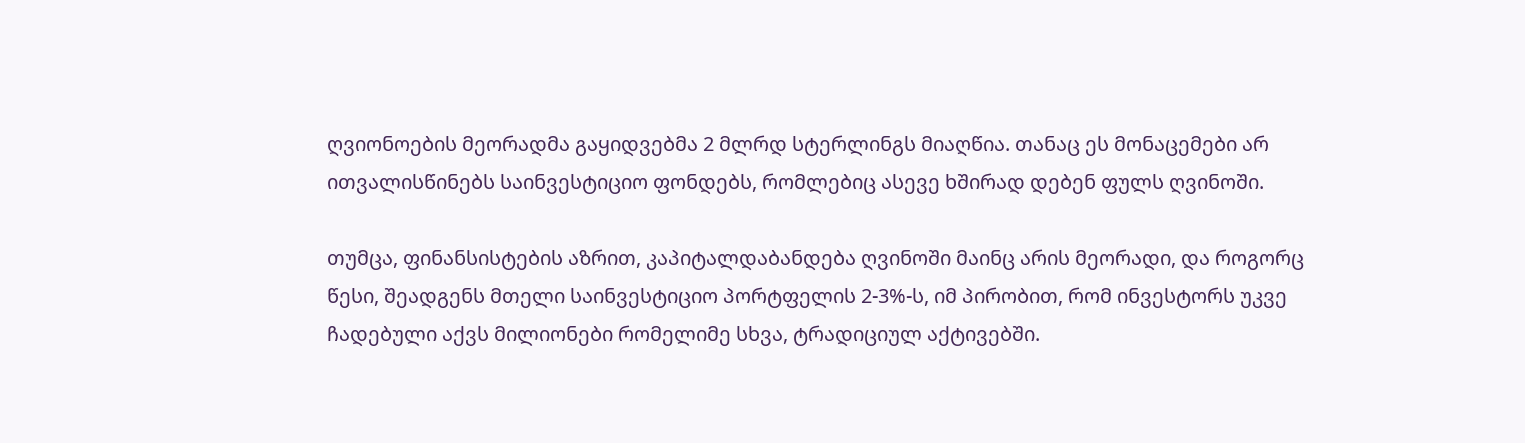ღვიონოების მეორადმა გაყიდვებმა 2 მლრდ სტერლინგს მიაღწია. თანაც ეს მონაცემები არ ითვალისწინებს საინვესტიციო ფონდებს, რომლებიც ასევე ხშირად დებენ ფულს ღვინოში.

თუმცა, ფინანსისტების აზრით, კაპიტალდაბანდება ღვინოში მაინც არის მეორადი, და როგორც წესი, შეადგენს მთელი საინვესტიციო პორტფელის 2-3%-ს, იმ პირობით, რომ ინვესტორს უკვე ჩადებული აქვს მილიონები რომელიმე სხვა, ტრადიციულ აქტივებში.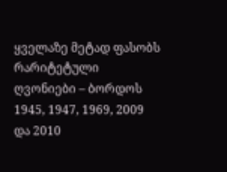ყველაზე მეტად ფასობს რარიტეტული ღვონიები – ბორდოს 1945, 1947, 1969, 2009 და 2010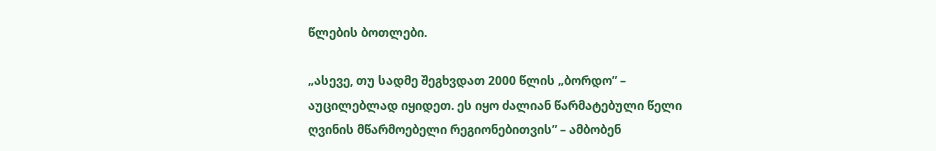წლების ბოთლები.

„ასევე, თუ სადმე შეგხვდათ 2000 წლის „ბორდო” – აუცილებლად იყიდეთ. ეს იყო ძალიან წარმატებული წელი ღვინის მწარმოებელი რეგიონებითვის” – ამბობენ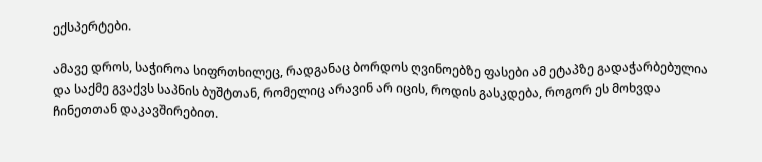ექსპერტები.

ამავე დროს, საჭიროა სიფრთხილეც, რადგანაც ბორდოს ღვინოებზე ფასები ამ ეტაპზე გადაჭარბებულია და საქმე გვაქვს საპნის ბუშტთან, რომელიც არავინ არ იცის, როდის გასკდება, როგორ ეს მოხვდა ჩინეთთან დაკავშირებით.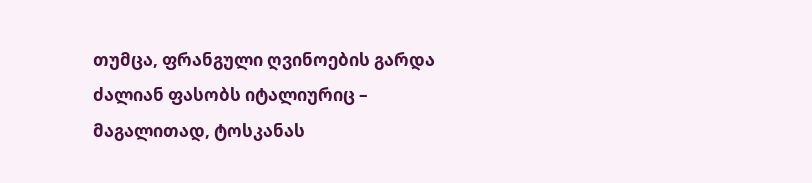თუმცა, ფრანგული ღვინოების გარდა ძალიან ფასობს იტალიურიც – მაგალითად, ტოსკანას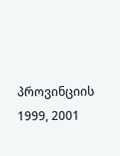პროვინციის 1999, 2001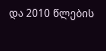და 2010 წლების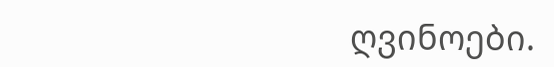ღვინოები.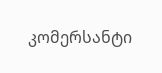კომერსანტი